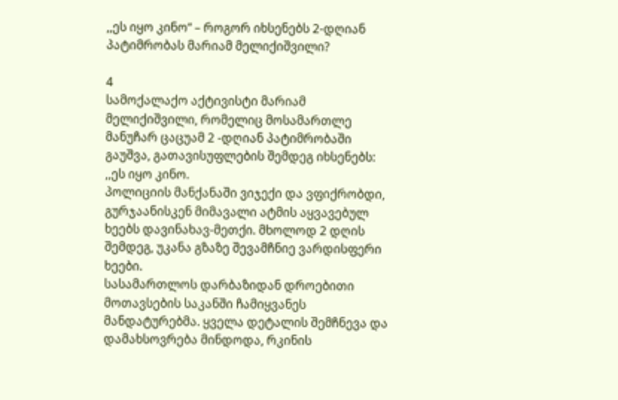,,ეს იყო კინო“ – როგორ იხსენებს 2-დღიან პატიმრობას მარიამ მელიქიშვილი?

4
სამოქალაქო აქტივისტი მარიამ მელიქიშვილი, რომელიც მოსამართლე მანუჩარ ცაცუამ 2 -დღიან პატიმრობაში გაუშვა, გათავისუფლების შემდეგ იხსენებს:
,,ეს იყო კინო.
პოლიციის მანქანაში ვიჯექი და ვფიქრობდი, გურჯაანისკენ მიმავალი ატმის აყვავებულ ხეებს დავინახავ-მეთქი. მხოლოდ 2 დღის შემდეგ, უკანა გზაზე შევამჩნიე ვარდისფერი ხეები.
სასამართლოს დარბაზიდან დროებითი მოთავსების საკანში ჩამიყვანეს მანდატურებმა. ყველა დეტალის შემჩნევა და დამახსოვრება მინდოდა, რკინის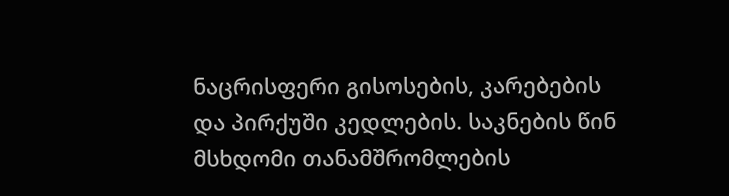ნაცრისფერი გისოსების, კარებების და პირქუში კედლების. საკნების წინ მსხდომი თანამშრომლების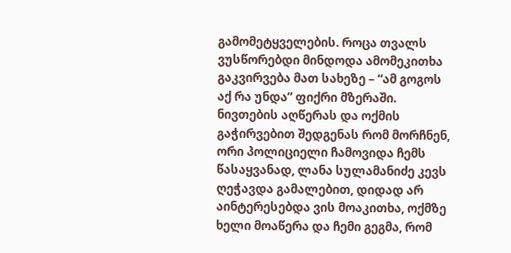გამომეტყველების. როცა თვალს ვუსწორებდი მინდოდა ამომეკითხა გაკვირვება მათ სახეზე – “ამ გოგოს აქ რა უნდა” ფიქრი მზერაში.
ნივთების აღწერას და ოქმის გაჭირვებით შედგენას რომ მორჩნენ, ორი პოლიციელი ჩამოვიდა ჩემს წასაყვანად, ლანა სულამანიძე კევს ღეჭავდა გამალებით, დიდად არ აინტერესებდა ვის მოაკითხა, ოქმზე ხელი მოაწერა და ჩემი გეგმა, რომ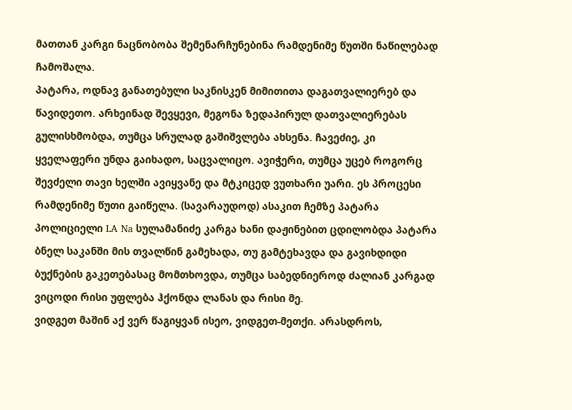მათთან კარგი ნაცნობობა შემენარჩუნებინა რამდენიმე წუთში ნაწილებად ჩამოშალა.
პატარა, ოდნავ განათებული საკნისკენ მიმითითა დაგათვალიერებ და წავიდეთო. არხეინად შევყევი, მეგონა ზედაპირულ დათვალიერებას გულისხმობდა, თუმცა სრულად გაშიშვლება ახსენა. ჩავეძიე, კი ყველაფერი უნდა გაიხადო, საცვალიცო. ავიჭერი, თუმცა უცებ როგორც შევძელი თავი ხელში ავიყვანე და მტკიცედ ვუთხარი უარი. ეს პროცესი რამდენიმე წუთი გაიწელა. (სავარაუდოდ) ასაკით ჩემზე პატარა პოლიციელი LA Na სულამანიძე კარგა ხანი დაჟინებით ცდილობდა პატარა ბნელ საკანში მის თვალწინ გამეხადა, თუ გამტეხავდა და გავიხდიდი ბუქნების გაკეთებასაც მომთხოვდა, თუმცა საბედნიეროდ ძალიან კარგად ვიცოდი რისი უფლება ჰქონდა ლანას და რისი მე.
ვიდგეთ მაშინ აქ ვერ წაგიყვან ისეო, ვიდგეთ-მეთქი. არასდროს,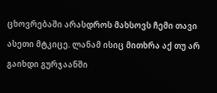ცხოვრებაში არასდროს მახსოვს ჩემი თავი ასეთი მტკიცე. ლანამ ისიც მითხრა აქ თუ არ გაიხდი გურჯაანში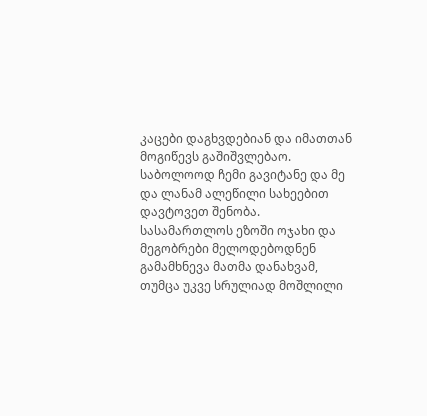კაცები დაგხვდებიან და იმათთან მოგიწევს გაშიშვლებაო. საბოლოოდ ჩემი გავიტანე და მე და ლანამ ალეწილი სახეებით დავტოვეთ შენობა.
სასამართლოს ეზოში ოჯახი და მეგობრები მელოდებოდნენ გამამხნევა მათმა დანახვამ, თუმცა უკვე სრულიად მოშლილი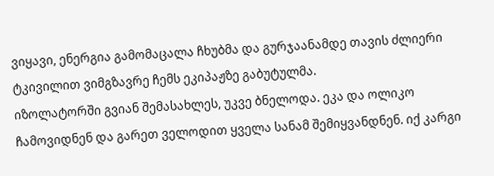ვიყავი, ენერგია გამომაცალა ჩხუბმა და გურჯაანამდე თავის ძლიერი ტკივილით ვიმგზავრე ჩემს ეკიპაჟზე გაბუტულმა.
იზოლატორში გვიან შემასახლეს, უკვე ბნელოდა. ეკა და ოლიკო ჩამოვიდნენ და გარეთ ველოდით ყველა სანამ შემიყვანდნენ. იქ კარგი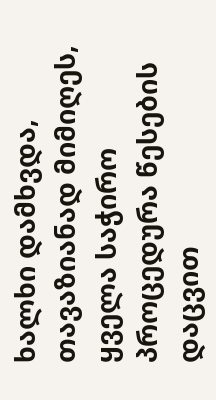ხალხი დამხვდა, თავაზიანად მიმიღეს, ყველა საჭირო პროცედურა წესების დაცვით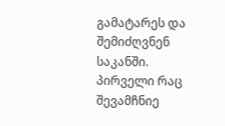გამატარეს და შემიძღვნენ საკანში.
პირველი რაც შევამჩნიე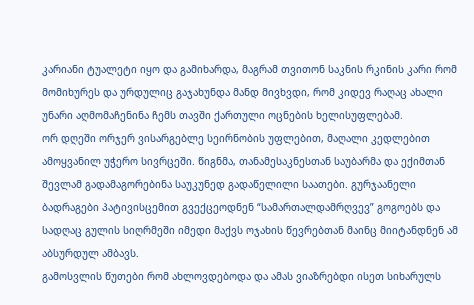კარიანი ტუალეტი იყო და გამიხარდა, მაგრამ თვითონ საკნის რკინის კარი რომ მომიხურეს და ურდულიც გაჯახუნდა მანდ მივხვდი, რომ კიდევ რაღაც ახალი უნარი აღმომაჩენინა ჩემს თავში ქართული ოცნების ხელისუფლებამ.
ორ დღეში ორჯერ ვისარგებლე სეირნობის უფლებით, მაღალი კედლებით ამოყვანილ უჭერო სივრცეში. წიგნმა, თანამესაკნესთან საუბარმა და ექიმთან შევლამ გადამაგორებინა საუკუნედ გადაწელილი საათები. გურჯაანელი ბადრაგები პატივისცემით გვექცეოდნენ “სამართალდამრღვევ” გოგოებს და სადღაც გულის სიღრმეში იმედი მაქვს ოჯახის წევრებთან მაინც მიიტანდნენ ამ აბსურდულ ამბავს.
გამოსვლის წუთები რომ ახლოვდებოდა და ამას ვიაზრებდი ისეთ სიხარულს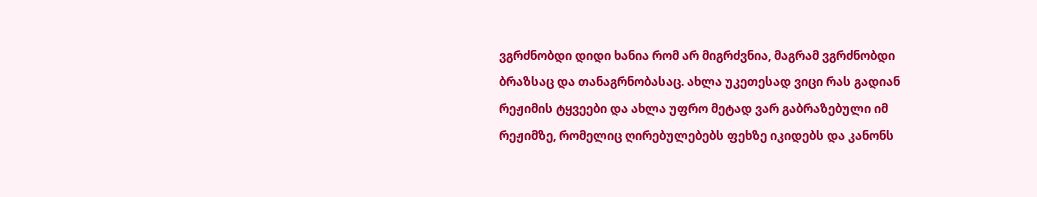ვგრძნობდი დიდი ხანია რომ არ მიგრძვნია, მაგრამ ვგრძნობდი ბრაზსაც და თანაგრნობასაც. ახლა უკეთესად ვიცი რას გადიან რეჟიმის ტყვეები და ახლა უფრო მეტად ვარ გაბრაზებული იმ რეჟიმზე, რომელიც ღირებულებებს ფეხზე იკიდებს და კანონს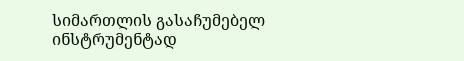სიმართლის გასაჩუმებელ ინსტრუმენტად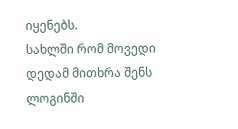იყენებს.
სახლში რომ მოვედი დედამ მითხრა შენს ლოგინში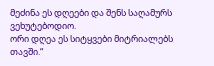მეძინა ეს დღეები და შენს საღამურს ვეხუტებოდიო.
ორი დღეა ეს სიტყვები მიტრიალებს თავში.“